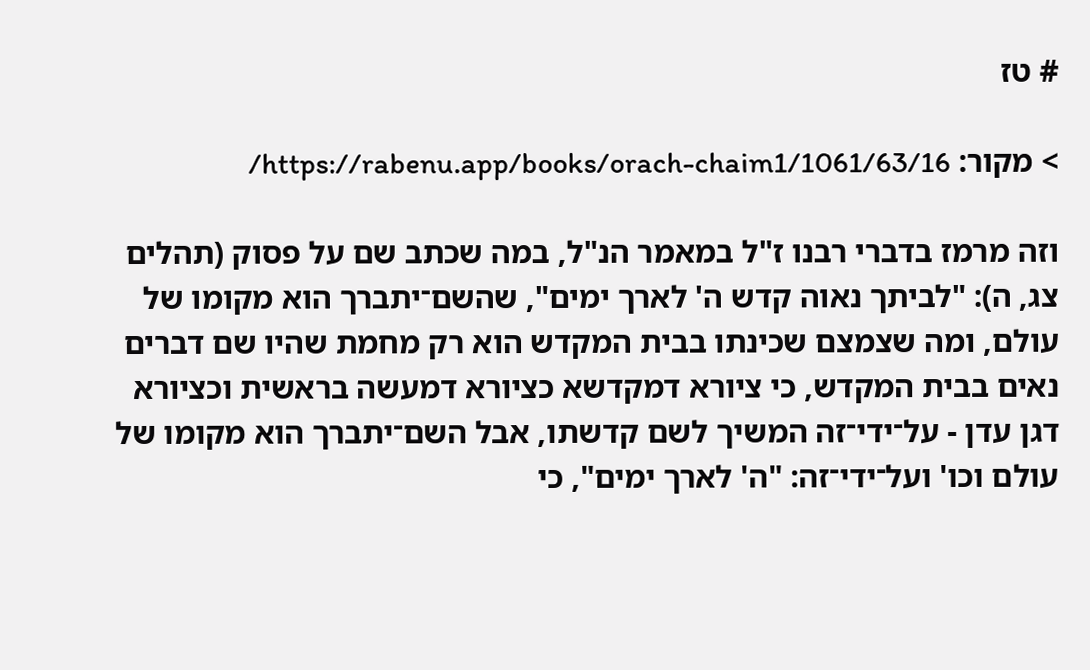# טז

> מקור: https://rabenu.app/books/orach-chaim1/1061/63/16/

וזה מרמז בדברי רבנו ז"ל במאמר הנ"ל, במה שכתב שם על פסוק (תהלים צג, ה): "לביתך נאוה קדש ה' לארך ימים", שהשם־יתברך הוא מקומו של עולם, ומה שצמצם שכינתו בבית המקדש הוא רק מחמת שהיו שם דברים נאים בבית המקדש, כי ציורא דמקדשא כציורא דמעשה בראשית וכציורא דגן עדן - על־ידי־זה המשיך לשם קדשתו, אבל השם־יתברך הוא מקומו של עולם וכו' ועל־ידי־זה: "ה' לארך ימים", כי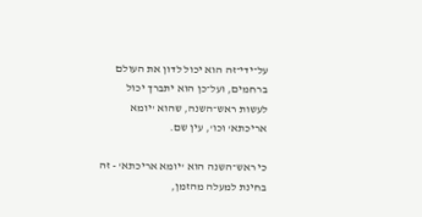על־ידי־זה הוא יכול לדון את העולם ברחמים, ועל־כן הוא יתברך יכול לעשות ראש־השנה, שהוא 'יומא אריכתא' וכו', עין שם.

כי ראש־השנה הוא 'יומא אריכתא' - זה בחינת למעלה מהזמן,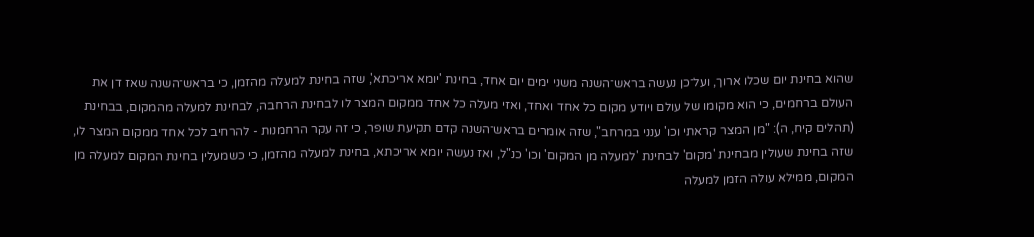שהוא בחינת יום שכלו ארוך, ועל־כן נעשה בראש־השנה משני ימים יום אחד, בחינת 'יומא אריכתא', שזה בחינת למעלה מהזמן, כי בראש־השנה שאז דן את העולם ברחמים, כי הוא מקומו של עולם ויודע מקום כל אחד ואחד, ואזי מעלה כל אחד ממקום המצר לו לבחינת הרחבה, לבחינת למעלה מהמקום, בבחינת (תהלים קיח, ה): "מן המצר קראתי וכו' ענני במרחב", שזה אומרים בראש־השנה קדם תקיעת שופר, כי זה עקר הרחמנות - להרחיב לכל אחד ממקום המצר לו, שזה בחינת שעולין מבחינת 'מקום' לבחינת 'למעלה מן המקום' וכו' כנ"ל, ואז נעשה יומא אריכתא, בחינת למעלה מהזמן, כי כשמעלין בחינת המקום למעלה מן המקום, ממילא עולה הזמן למעלה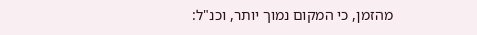מהזמן, כי המקום נמוך יותר, וכנ"ל: